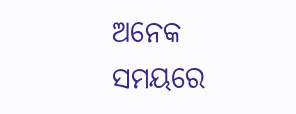ଅନେକ ସମୟରେ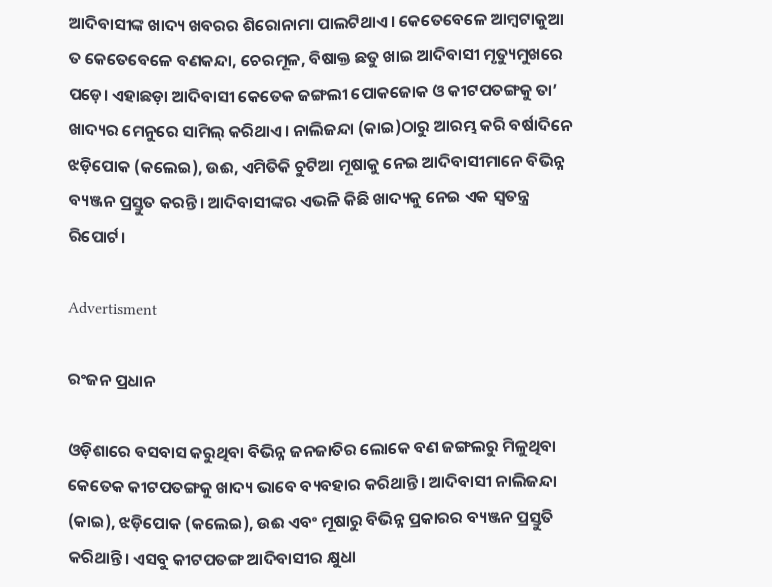ଆଦିବାସୀଙ୍କ ଖାଦ୍ୟ ଖବରର ଶିରୋନାମା ପାଲଟିଥାଏ। କେତେବେଳେ ଆମ୍ବଟାକୁଆ ତ କେତେବେଳେ ବଣକନ୍ଦା, ଚେରମୂଳ, ବିଷାକ୍ତ ଛତୁ ଖାଇ ଆଦିବାସୀ ମୃତ୍ୟୁମୁଖରେ ପଡ଼େ। ଏହାଛଡ଼ା ଆଦିବାସୀ କେତେକ ଜଙ୍ଗଲୀ ପୋକଜୋକ ଓ କୀଟପତଙ୍ଗକୁ ତା’ ଖାଦ୍ୟର ମେନୁରେ ସାମିଲ୍ କରିଥାଏ। ନାଲିଜନ୍ଦା (କାଇ)ଠାରୁ ଆରମ୍ଭ କରି ବର୍ଷାଦିନେ ଝଡ଼ିପୋକ (କଲେଇ), ଉଈ, ଏମିତିକି ଚୁଟିଆ ମୂଷାକୁ ନେଇ ଆଦିବାସୀମାନେ ବିଭିନ୍ନ ବ୍ୟଞ୍ଜନ ପ୍ରସ୍ତୁତ କରନ୍ତି। ଆଦିବାସୀଙ୍କର ଏଭଳି କିଛି ଖାଦ୍ୟକୁ ନେଇ ଏକ ସ୍ବତନ୍ତ୍ର ରିପୋର୍ଟ।

Advertisment

ରଂଜନ ପ୍ରଧାନ

ଓଡ଼ିଶାରେ ବସବାସ କରୁଥିବା ବିଭିନ୍ନ ଜନଜାତିର ଲୋକେ ବଣ ଜଙ୍ଗଲରୁ ମିଳୁଥିବା କେତେକ କୀଟପତଙ୍ଗକୁ ଖାଦ୍ୟ ଭାବେ ବ୍ୟବହାର କରିଥାନ୍ତି। ଆଦିବାସୀ ନାଲିଜନ୍ଦା (କାଇ), ଝଡ଼ିପୋକ (କଲେଇ), ଉଈ ଏବଂ ମୂଷାରୁ ବିଭିନ୍ନ ପ୍ରକାରର ବ୍ୟଞ୍ଜନ ପ୍ରସ୍ତୁତି କରିଥାନ୍ତି। ଏସବୁ କୀଟପତଙ୍ଗ ଆଦିବାସୀର କ୍ଷୁଧା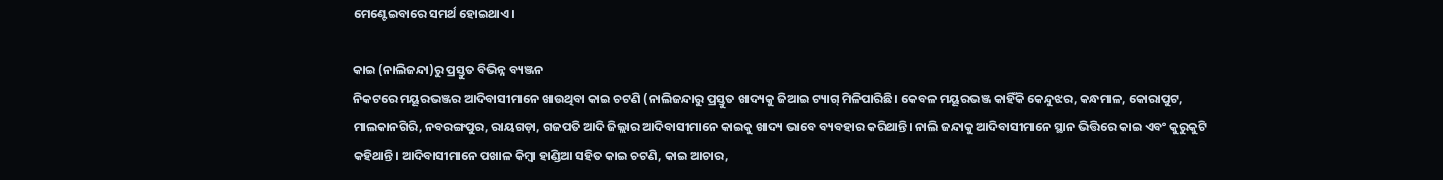ମେଣ୍ଟେଇବାରେ ସମର୍ଥ ହୋଇଥାଏ।

କାଇ (ନାଲିଜନ୍ଦା)ରୁ ପ୍ରସ୍ତୁତ ବିଭିନ୍ନ ବ୍ୟଞ୍ଜନ
ନିକଟରେ ମୟୂରଭଞ୍ଜର ଆଦିବାସୀମାନେ ଖାଉଥିବା କାଇ ଚଟଣି (ନାଲିଜନ୍ଦାରୁ ପ୍ରସ୍ତୁତ ଖାଦ୍ୟକୁ ଜିଆଇ ଟ୍ୟାଗ୍ ମିଳିପାରିଛି। କେବଳ ମୟୂରଭଞ୍ଜ କାହିଁକି କେନ୍ଦୁଝର, କନ୍ଧମାଳ, କୋରାପୁଟ, ମାଲକାନଗିରି, ନବରଙ୍ଗପୁର, ରାୟଗଡ଼ା, ଗଜପତି ଆଦି ଜିଲ୍ଲାର ଆଦିବାସୀମାନେ କାଇକୁ ଖାଦ୍ୟ ଭାବେ ବ୍ୟବହାର କରିଥାନ୍ତି। ନାଲି ଜନ୍ଦାକୁ ଆଦିବାସୀମାନେ ସ୍ଥାନ ଭିତ୍ତିରେ କାଇ ଏବଂ କୁରୁକୁଟି କହିଥାନ୍ତି। ଆଦିବାସୀମାନେ ପଖାଳ କିମ୍ବା ହାଣ୍ଡିଆ ସହିତ କାଇ ଚଟଣି, କାଇ ଆଚାର,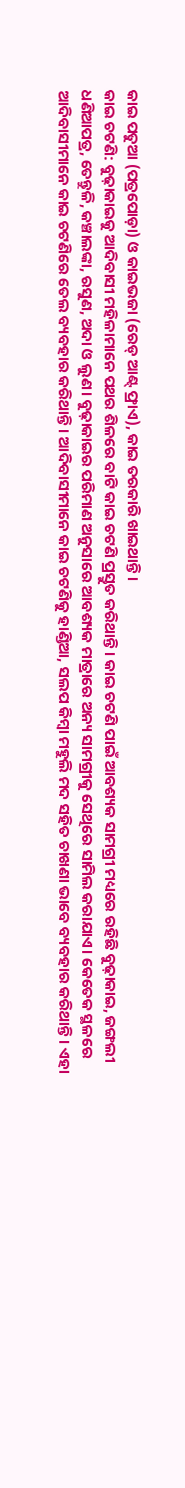କାଇ ପତୁଆ (ପତ୍ରପୋଡ଼ା) ଓ କାଇଭଜା (ରେଡ୍ ଆଣ୍ଟ୍ ଫ୍ରାଏ), କାଇ ତରକାରି ଖାଇଥାନ୍ତି।
କାଇ ଚଟଣି: ବୁଢ଼ାକାଇକୁ ଆଦିବାସୀ ମହିଳାମାନେ ପଥର ଶିଳରେ ବାଟି କାଇ ଚଟଣି ପ୍ରସ୍ତୁତ କରିଥାନ୍ତି। କାଇ ଚଟଣି ପାଇଁ ଆବଶ୍ୟକ ସାମଗ୍ରୀ ମଧ୍ୟରେ ରହିଛି ବୁଢ଼ାକାଇ, ଜଙ୍ଗଲୀ ଧଣିଆପତ୍ର, ତେନ୍ତୁଳି, କଞ୍ଚାଲଙ୍କା, ରସୁଣ, ଅଦା ଓ ଲୁଣ। ବୁଢ଼ାକାଇର ପରିମାଣ ଅନୁସାରେ ଆବଶ୍ୟକ ମାତ୍ରାରେ ଅନ୍ୟ ସାମଗ୍ରୀକୁ ସେଥିରେ ସାମିଲ କରାଯାଏ। କେତେକ ସ୍ଥଳରେ ଆଦିବାସୀମାନେ କାଇ ଚଟଣିରେ ତେଲ ବ୍ୟବହାର କରିଥାନ୍ତି। ଆଦିବାସୀମାନେ କାଇ ଚଟଣିକୁ ହାଣ୍ଡିଆ, ସଲପ କିମ୍ବା ମହୁଲି ମଦ ସହିତ ଚାଖଣା ଭାବେ ବ୍ୟବହାର କରିଥାନ୍ତି। ଏହା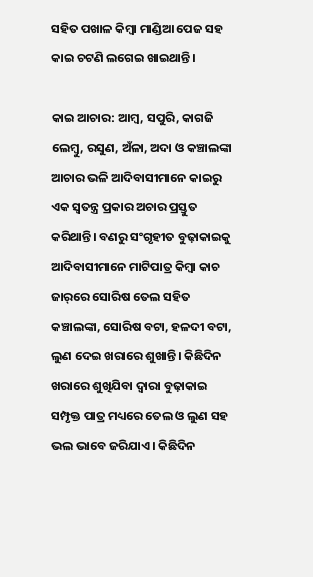ସହିତ ପଖାଳ କିମ୍ବା ମାଣ୍ଡିଆ ପେଜ ସହ କାଇ ଚଟଣି ଲଗେଇ ଖାଇଥାନ୍ତି।

କାଇ ଆଚାର: ଆମ୍ବ, ସପୁରି, କାଗଜି ଲେମ୍ବୁ, ରସୁଣ, ଅଁଳା, ଅଦା ଓ କଞ୍ଚାଲଙ୍କା ଆଚାର ଭଳି ଆଦିବାସୀମାନେ କାଇରୁ ଏକ ସ୍ବତନ୍ତ୍ର ପ୍ରକାର ଅଚାର ପ୍ରସ୍ତୁତ କରିଥାନ୍ତି। ବଣରୁ ସଂଗୃହୀତ ବୁଢ଼ାକାଇକୁ ଆଦିବାସୀମାନେ ମାଟିପାତ୍ର କିମ୍ବା କାଚ ଜାର୍‌ରେ ସୋରିଷ ତେଲ ସହିତ କଞ୍ଚାଲଙ୍କା, ସୋରିଷ ବଟା, ହଳଦୀ ବଟା, ଲୁଣ ଦେଇ ଖରାରେ ଶୁଖାନ୍ତି। କିଛିଦିନ ଖରାରେ ଶୁଖିଯିବା ଦ୍ବାରା ବୁଢ଼ାକାଇ ସମ୍ପୃକ୍ତ ପାତ୍ର ମଧ୍ୟରେ ତେଲ ଓ ଲୁଣ ସହ ଭଲ ଭାବେ ଜରିଯାଏ। କିଛିଦିନ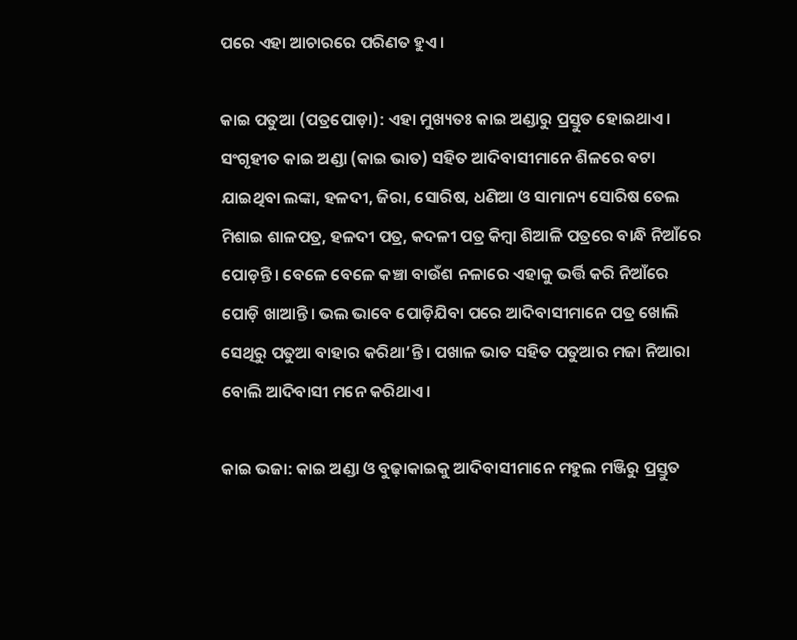ପରେ ଏହା ଆଚାରରେ ପରିଣତ ହୁଏ।

କାଇ ପତୁଆ (ପତ୍ରପୋଡ଼ା): ଏହା ମୁଖ୍ୟତଃ କାଇ ଅଣ୍ଡାରୁ ପ୍ରସ୍ତୁତ ହୋଇଥାଏ। ସଂଗୃହୀତ କାଇ ଅଣ୍ଡା (କାଇ ଭାତ) ସହିତ ଆଦିବାସୀମାନେ ଶିଳରେ ବଟା ଯାଇଥିବା ଲଙ୍କା, ହଳଦୀ, ଜିରା, ସୋରିଷ, ଧଣିଆ ଓ ସାମାନ୍ୟ ସୋରିଷ ତେଲ ମିଶାଇ ଶାଳପତ୍ର, ହଳଦୀ ପତ୍ର, କଦଳୀ ପତ୍ର କିମ୍ବା ଶିଆଳି ପତ୍ରରେ ବାନ୍ଧି ନିଆଁରେ ପୋଡ଼ନ୍ତି। ବେଳେ ବେଳେ କଞ୍ଚା ବାଉଁଶ ନଳାରେ ଏହାକୁ ଭର୍ତ୍ତି କରି ନିଆଁରେ ପୋଡ଼ି ଖାଆନ୍ତି। ଭଲ ଭାବେ ପୋଡ଼ିଯିବା ପରେ ଆଦିବାସୀମାନେ ପତ୍ର ଖୋଲି ସେଥିରୁ ପତୁଆ ବାହାର କରିଥା’ନ୍ତି। ପଖାଳ ଭାତ ସହିତ ପତୁଆର ମଜା ନିଆରା ବୋଲି ଆଦିବାସୀ ମନେ କରିଥାଏ।

କାଇ ଭଜା: କାଇ ଅଣ୍ଡା ଓ ବୁଢ଼ାକାଇକୁ ଆଦିବାସୀମାନେ ମହୁଲ ମଞ୍ଜିରୁ ପ୍ରସ୍ତୁତ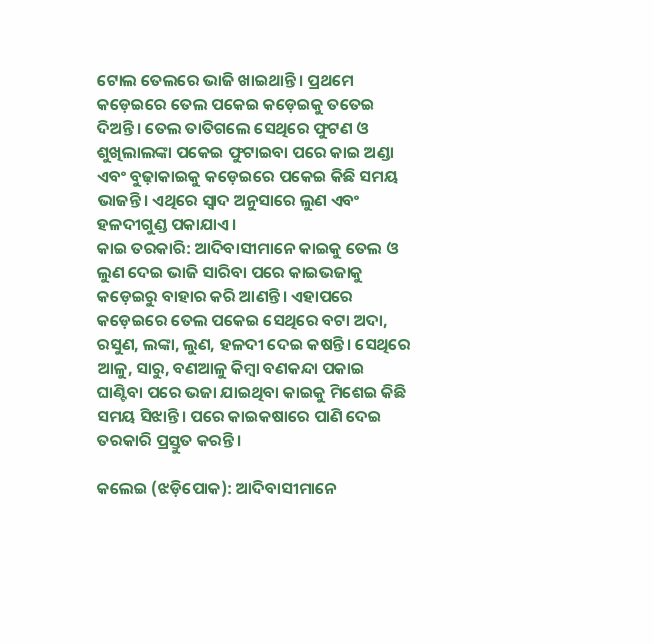ଟୋଲ ତେଲରେ ଭାଜି ଖାଇଥାନ୍ତି। ପ୍ରଥମେ କଡ଼େଇରେ ତେଲ ପକେଇ କଡ଼େଇକୁ ତତେଇ ଦିଅନ୍ତି। ତେଲ ତାତିଗଲେ ସେଥିରେ ଫୁଟଣ ଓ ଶୁଖିଲାଲଙ୍କା ପକେଇ ଫୁଟାଇବା ପରେ କାଇ ଅଣ୍ଡା ଏବଂ ବୁଢ଼ାକାଇକୁ କଡ଼େଇରେ ପକେଇ କିଛି ସମୟ ଭାଜନ୍ତି। ଏଥିରେ ସ୍ବାଦ ଅନୁସାରେ ଲୁଣ ଏବଂ ହଳଦୀଗୁଣ୍ଡ ପକାଯାଏ।
କାଇ ତରକାରି: ଆଦିବାସୀମାନେ କାଇକୁ ତେଲ ଓ ଲୁଣ ଦେଇ ଭାଜି ସାରିବା ପରେ କାଇଭଜାକୁ କଡ଼େଇରୁ ବାହାର କରି ଆଣନ୍ତି। ଏହାପରେ କଡ଼େଇରେ ତେଲ ପକେଇ ସେଥିରେ ବଟା ଅଦା, ରସୁଣ, ଲଙ୍କା, ଲୁଣ, ହଳଦୀ ଦେଇ କଷନ୍ତି। ସେଥିରେ ଆଳୁ, ସାରୁ, ବଣଆଳୁ କିମ୍ବା ବଣକନ୍ଦା ପକାଇ ଘାଣ୍ଟିବା ପରେ ଭଜା ଯାଇଥିବା କାଇକୁ ମିଶେଇ କିଛି ସମୟ ସିଝାନ୍ତି। ପରେ କାଇକଷାରେ ପାଣି ଦେଇ ତରକାରି ପ୍ରସ୍ତୁତ କରନ୍ତି।

କଲେଇ (ଝଡ଼ିପୋକ): ଆଦିବାସୀମାନେ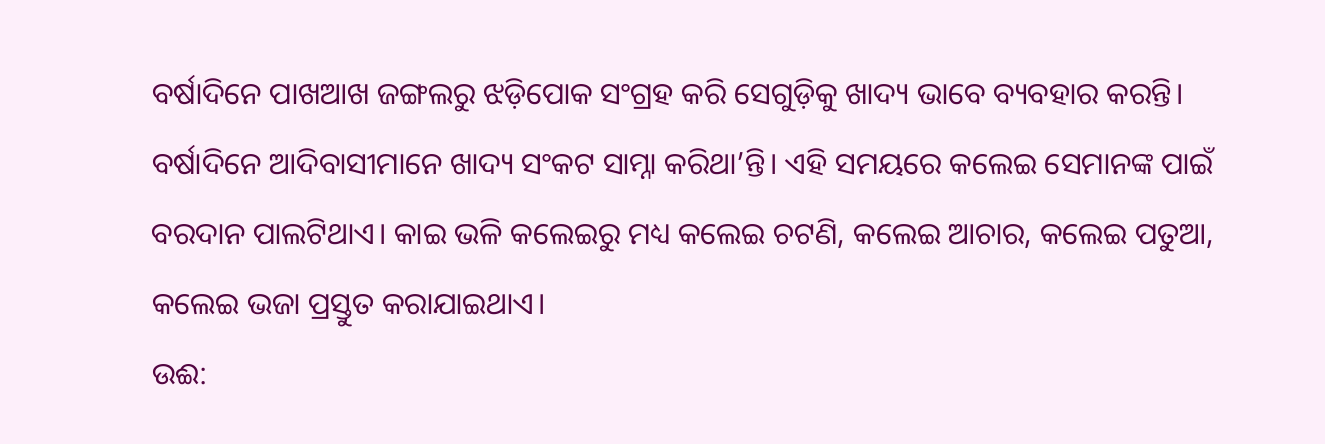ବର୍ଷାଦିନେ ପାଖଆଖ ଜଙ୍ଗଲରୁ ଝଡ଼ିପୋକ ସଂଗ୍ରହ କରି ସେଗୁଡ଼ିକୁ ଖାଦ୍ୟ ଭାବେ ବ୍ୟବହାର କରନ୍ତି। ବର୍ଷାଦିନେ ଆଦିବାସୀମାନେ ଖାଦ୍ୟ ସଂକଟ ସାମ୍ନା କରିଥା’ନ୍ତି। ଏହି ସମୟରେ କଲେଇ ସେମାନଙ୍କ ପାଇଁ ବରଦାନ ପାଲଟିଥାଏ। କାଇ ଭଳି କଲେଇରୁ ମଧ୍ୟ କଲେଇ ଚଟଣି, କଲେଇ ଆଚାର, କଲେଇ ପତୁଆ, କଲେଇ ଭଜା ପ୍ରସ୍ତୁତ କରାଯାଇଥାଏ।
ଉଈ: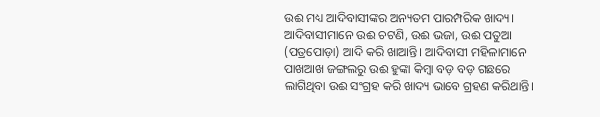ଉଈ ମଧ୍ୟ ଆଦିବାସୀଙ୍କର ଅନ୍ୟତମ ପାରମ୍ପରିକ ଖାଦ୍ୟ। ଆଦିବାସୀମାନେ ଉଈ ଚଟଣି, ଉଈ ଭଜା, ଉଈ ପତୁଆ (ପତ୍ରପୋଡ଼ା) ଆଦି କରି ଖାଆନ୍ତି। ଆଦିବାସୀ ମହିଳାମାନେ ପାଖଆଖ ଜଙ୍ଗଲରୁ ଉଈ ହୁଙ୍କା କିମ୍ବା ବଡ଼ ବଡ଼ ଗଛରେ ଲାଗିଥିବା ଉଈ ସଂଗ୍ରହ କରି ଖାଦ୍ୟ ଭାବେ ଗ୍ରହଣ କରିଥାନ୍ତି।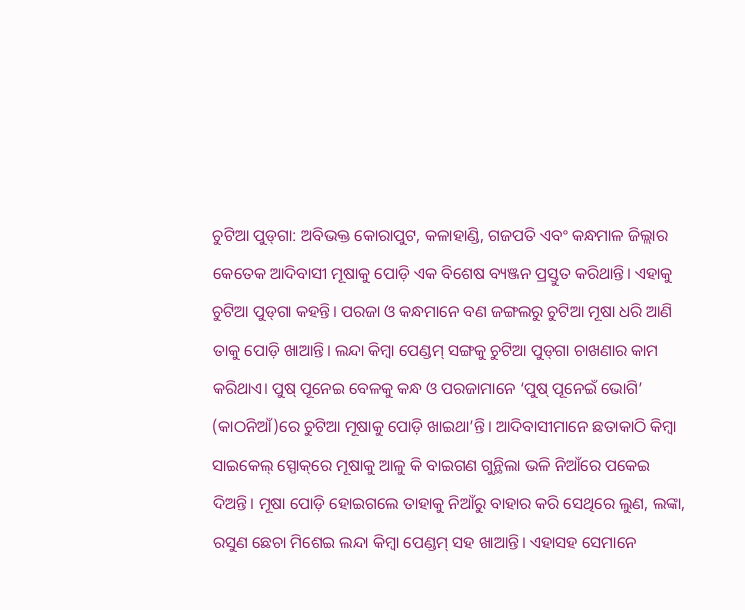ଚୁଟିଆ ପୁଡ୍‌ଗା: ଅବିଭକ୍ତ କୋରାପୁଟ, କଳାହାଣ୍ଡି, ଗଜପତି ଏବଂ କନ୍ଧମାଳ ଜିଲ୍ଲାର କେତେକ ଆଦିବାସୀ ମୂଷାକୁ ପୋଡ଼ି ଏକ ବିଶେଷ ବ୍ୟଞ୍ଜନ ପ୍ରସ୍ତୁତ କରିଥାନ୍ତି। ଏହାକୁ ଚୁଟିଆ ପୁଡ୍‌ଗା କହନ୍ତି। ପରଜା ଓ କନ୍ଧମାନେ ବଣ ଜଙ୍ଗଲରୁ ଚୁଟିଆ ମୂଷା ଧରି ଆଣି ତାକୁ ପୋଡ଼ି ଖାଆନ୍ତି। ଲନ୍ଦା କିମ୍ବା ପେଣ୍ଡମ୍ ସଙ୍ଗକୁ ଚୁଟିଆ ପୁଡ୍‌ଗା ଚାଖଣାର କାମ କରିଥାଏ। ପୁଷ୍ ପୂନେଇ ବେଳକୁ କନ୍ଧ ଓ ପରଜାମାନେ ‘ପୁଷ୍ ପୂନେଇଁ ଭୋଗି’ (କାଠନିଆଁ)ରେ ଚୁଟିଆ ମୂଷାକୁ ପୋଡ଼ି ଖାଇଥା’ନ୍ତି। ଆଦିବାସୀମାନେ ଛତାକାଠି କିମ୍ବା ସାଇକେଲ୍ ସ୍ପୋକ୍‌ରେ ମୂଷାକୁ ଆଳୁ କି ବାଇଗଣ ଗୁନ୍ଥିଲା ଭଳି ନିଆଁରେ ପକେଇ ଦିଅନ୍ତି। ମୂଷା ପୋଡ଼ି ହୋଇଗଲେ ତାହାକୁ ନିଆଁରୁ ବାହାର କରି ସେଥିରେ ଲୁଣ, ଲଙ୍କା, ରସୁଣ ଛେଚା ମିଶେଇ ଲନ୍ଦା କିମ୍ବା ପେଣ୍ଡମ୍ ସହ ଖାଆନ୍ତି। ଏହାସହ ସେମାନେ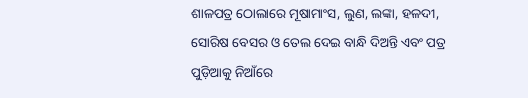ଶାଳପତ୍ର ଠୋଲାରେ ମୂଷାମାଂସ, ଲୁଣ, ଲଙ୍କା, ହଳଦୀ, ସୋରିଷ ବେସର ଓ ତେଲ ଦେଇ ବାନ୍ଧି ଦିଅନ୍ତି ଏବଂ ପତ୍ର ପୁଡ଼ିଆକୁ ନିଆଁରେ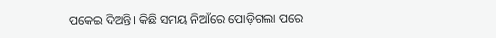ପକେଇ ଦିଅନ୍ତି। କିଛି ସମୟ ନିଆଁରେ ପୋଡ଼ିଗଲା ପରେ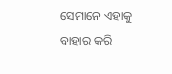ସେମାନେ ଏହାକୁ ବାହାର କରି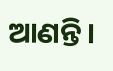ଆଣନ୍ତି।